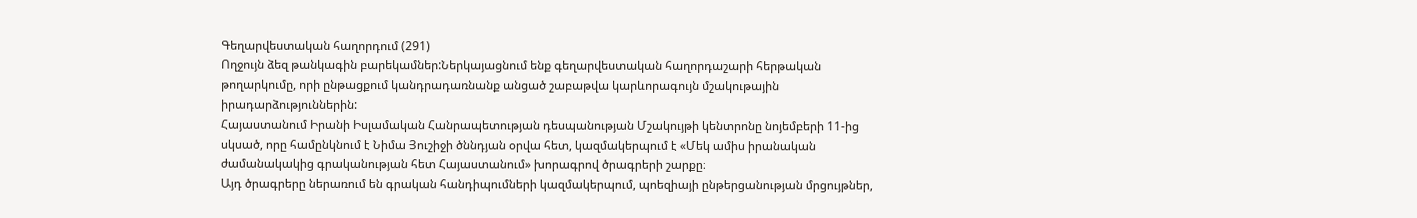Գեղարվեստական հաղորդում (291)
Ողջույն ձեզ թանկագին բարեկամներ:Ներկայացնում ենք գեղարվեստական հաղորդաշարի հերթական թողարկումը, որի ընթացքում կանդրադառնանք անցած շաբաթվա կարևորագույն մշակութային իրադարձություններին:
Հայաստանում Իրանի Իսլամական Հանրապետության դեսպանության Մշակույթի կենտրոնը նոյեմբերի 11-ից սկսած, որը համընկնում է Նիմա Յուշիջի ծննդյան օրվա հետ, կազմակերպում է «Մեկ ամիս իրանական ժամանակակից գրականության հետ Հայաստանում» խորագրով ծրագրերի շարքը։
Այդ ծրագրերը ներառում են գրական հանդիպումների կազմակերպում, պոեզիայի ընթերցանության մրցույթներ,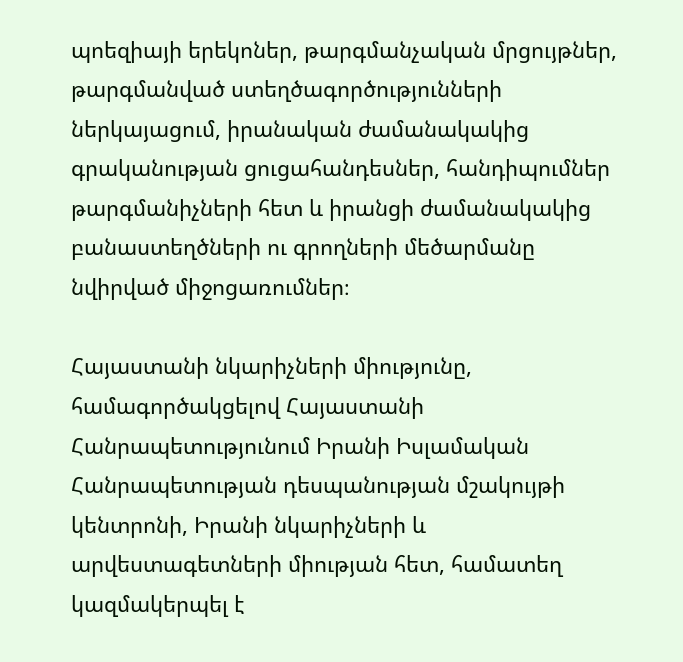պոեզիայի երեկոներ, թարգմանչական մրցույթներ, թարգմանված ստեղծագործությունների ներկայացում, իրանական ժամանակակից գրականության ցուցահանդեսներ, հանդիպումներ թարգմանիչների հետ և իրանցի ժամանակակից բանաստեղծների ու գրողների մեծարմանը նվիրված միջոցառումներ։

Հայաստանի նկարիչների միությունը, համագործակցելով Հայաստանի Հանրապետությունում Իրանի Իսլամական Հանրապետության դեսպանության մշակույթի կենտրոնի, Իրանի նկարիչների և արվեստագետների միության հետ, համատեղ կազմակերպել է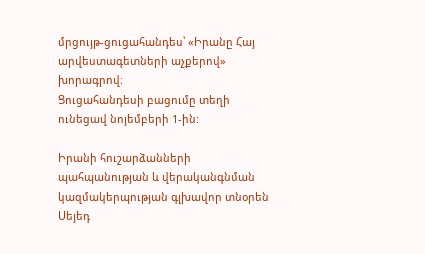մրցույթ-ցուցահանդես՝ «Իրանը Հայ արվեստագետների աչքերով» խորագրով։
Ցուցահանդեսի բացումը տեղի ունեցավ նոյեմբերի 1-ին:

Իրանի հուշարձանների պահպանության և վերականգնման կազմակերպության գլխավոր տնօրեն Սեյեդ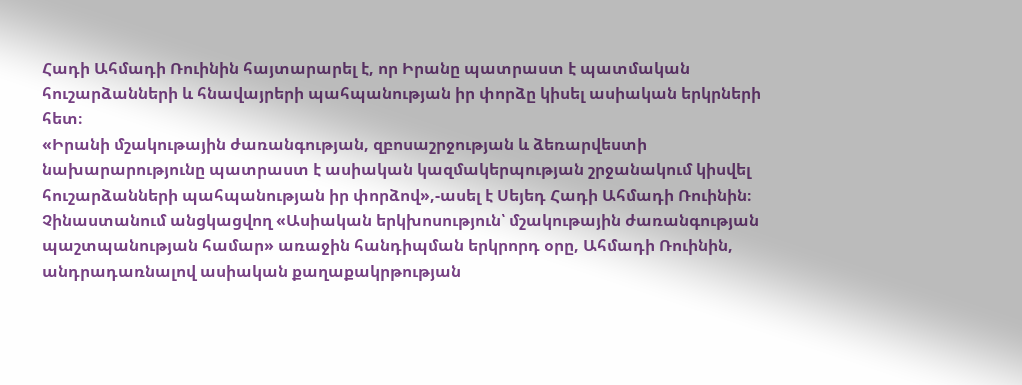Հադի Ահմադի Ռուինին հայտարարել է, որ Իրանը պատրաստ է պատմական հուշարձանների և հնավայրերի պահպանության իր փորձը կիսել ասիական երկրների հետ։
«Իրանի մշակութային ժառանգության, զբոսաշրջության և ձեռարվեստի նախարարությունը պատրաստ է ասիական կազմակերպության շրջանակում կիսվել հուշարձանների պահպանության իր փորձով»,-ասել է Սեյեդ Հադի Ահմադի Ռուինին։
Չինաստանում անցկացվող «Ասիական երկխոսություն՝ մշակութային ժառանգության պաշտպանության համար» առաջին հանդիպման երկրորդ օրը, Ահմադի Ռուինին, անդրադառնալով ասիական քաղաքակրթության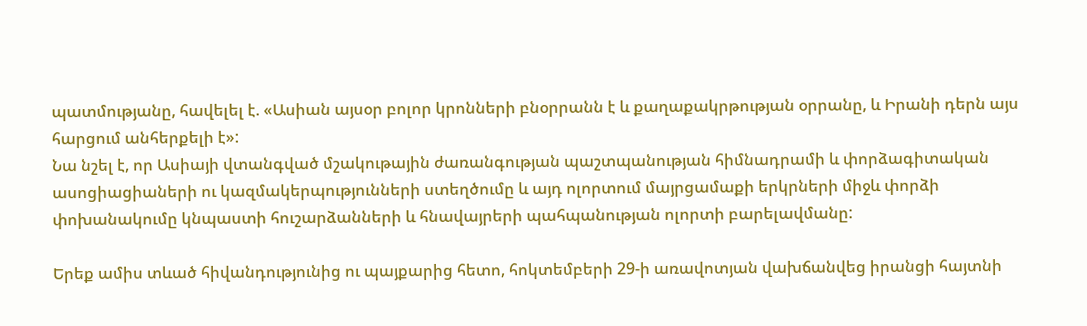պատմությանը, հավելել է. «Ասիան այսօր բոլոր կրոնների բնօրրանն է և քաղաքակրթության օրրանը, և Իրանի դերն այս հարցում անհերքելի է»:
Նա նշել է, որ Ասիայի վտանգված մշակութային ժառանգության պաշտպանության հիմնադրամի և փորձագիտական ասոցիացիաների ու կազմակերպությունների ստեղծումը և այդ ոլորտում մայրցամաքի երկրների միջև փորձի փոխանակումը կնպաստի հուշարձանների և հնավայրերի պահպանության ոլորտի բարելավմանը:

Երեք ամիս տևած հիվանդությունից ու պայքարից հետո, հոկտեմբերի 29-ի առավոտյան վախճանվեց իրանցի հայտնի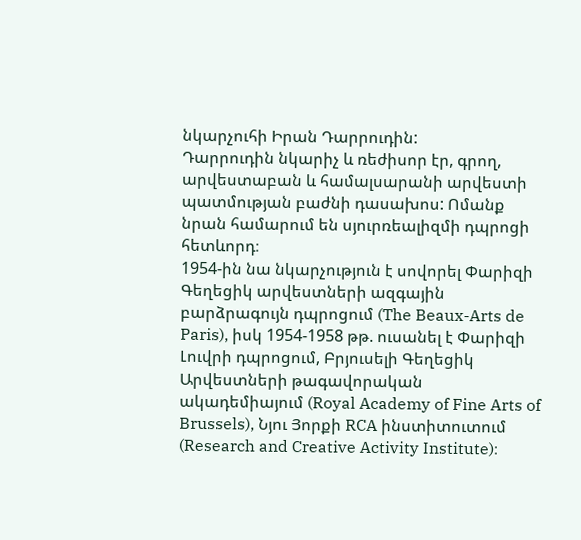նկարչուհի Իրան Դարրուդին:
Դարրուդին նկարիչ և ռեժիսոր էր, գրող, արվեստաբան և համալսարանի արվեստի պատմության բաժնի դասախոս: Ոմանք նրան համարում են սյուրռեալիզմի դպրոցի հետևորդ։
1954-ին նա նկարչություն է սովորել Փարիզի Գեղեցիկ արվեստների ազգային բարձրագույն դպրոցում (The Beaux-Arts de Paris), իսկ 1954-1958 թթ. ուսանել է Փարիզի Լուվրի դպրոցում, Բրյուսելի Գեղեցիկ Արվեստների թագավորական ակադեմիայում (Royal Academy of Fine Arts of Brussels), Նյու Յորքի RCA ինստիտուտում (Research and Creative Activity Institute)։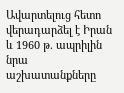Ավարտելուց հետո վերադարձել է Իրան և 1960 թ. ապրիլին նրա աշխատանքները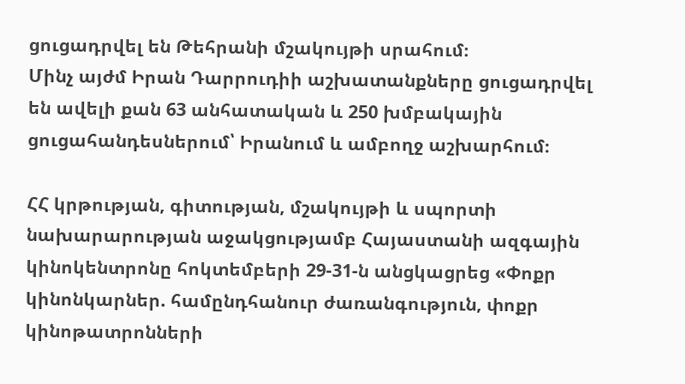ցուցադրվել են Թեհրանի մշակույթի սրահում։
Մինչ այժմ Իրան Դարրուդիի աշխատանքները ցուցադրվել են ավելի քան 63 անհատական և 250 խմբակային ցուցահանդեսներում՝ Իրանում և ամբողջ աշխարհում։

ՀՀ կրթության, գիտության, մշակույթի և սպորտի նախարարության աջակցությամբ Հայաստանի ազգային կինոկենտրոնը հոկտեմբերի 29-31-ն անցկացրեց «Փոքր կինոնկարներ. համընդհանուր ժառանգություն, փոքր կինոթատրոնների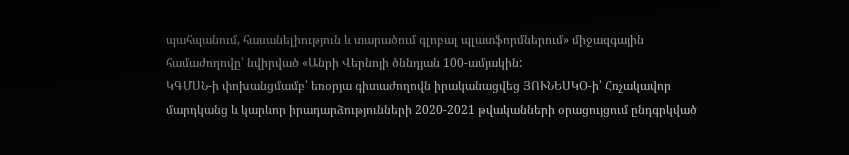պահպանում, հասանելիություն և տարածում գլոբալ պլատֆորմներում» միջազգային համաժողովը՝ նվիրված «Անրի Վերնոյի ծննդյան 100-ամյակին:
ԿԳՄՍՆ-ի փոխանցմամբ՝ եռօրյա գիտաժողովն իրականացվեց ՅՈՒՆԵՍԿՕ-ի՝ Հռչակավոր մարդկանց և կարևոր իրադարձությունների 2020-2021 թվականների օրացույցում ընդգրկված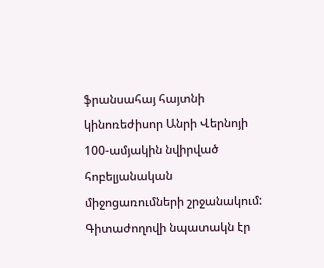ֆրանսահայ հայտնի կինոռեժիսոր Անրի Վերնոյի 100-ամյակին նվիրված հոբելյանական միջոցառումների շրջանակում:
Գիտաժողովի նպատակն էր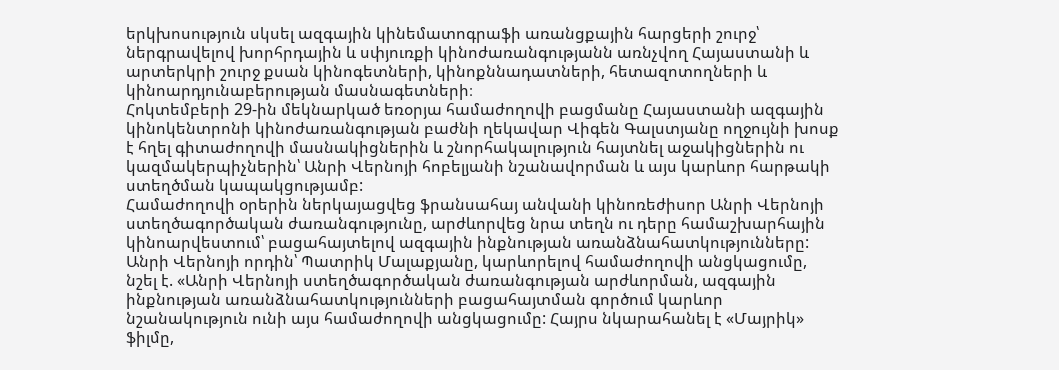երկխոսություն սկսել ազգային կինեմատոգրաֆի առանցքային հարցերի շուրջ՝ ներգրավելով խորհրդային և սփյուռքի կինոժառանգությանն առնչվող Հայաստանի և արտերկրի շուրջ քսան կինոգետների, կինոքննադատների, հետազոտողների և կինոարդյունաբերության մասնագետների։
Հոկտեմբերի 29-ին մեկնարկած եռօրյա համաժողովի բացմանը Հայաստանի ազգային կինոկենտրոնի կինոժառանգության բաժնի ղեկավար Վիգեն Գալստյանը ողջույնի խոսք է հղել գիտաժողովի մասնակիցներին և շնորհակալություն հայտնել աջակիցներին ու կազմակերպիչներին՝ Անրի Վերնոյի հոբելյանի նշանավորման և այս կարևոր հարթակի ստեղծման կապակցությամբ:
Համաժողովի օրերին ներկայացվեց ֆրանսահայ անվանի կինոռեժիսոր Անրի Վերնոյի ստեղծագործական ժառանգությունը, արժևորվեց նրա տեղն ու դերը համաշխարհային կինոարվեստում՝ բացահայտելով ազգային ինքնության առանձնահատկությունները:
Անրի Վերնոյի որդին՝ Պատրիկ Մալաքյանը, կարևորելով համաժողովի անցկացումը, նշել է. «Անրի Վերնոյի ստեղծագործական ժառանգության արժևորման, ազգային ինքնության առանձնահատկությունների բացահայտման գործում կարևոր նշանակություն ունի այս համաժողովի անցկացումը: Հայրս նկարահանել է «Մայրիկ» ֆիլմը,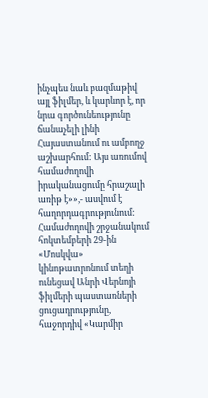ինչպես նաև բազմաթիվ այլ ֆիլմեր, և կարևոր է, որ նրա գործունեությունը ճանաչելի լինի Հայաստանում ու ամբողջ աշխարհում: Այս առումով համաժողովի իրականացումը հրաշալի առիթ է»»,- ասվում է հաղորդագրությունում:
Համաժողովի շրջանակում հոկտեմբերի 29-ին «Մոսկվա» կինոթատրոնում տեղի ունեցավ Անրի Վերնոյի ֆիլմերի պաստառների ցուցադրությունը, հաջորդիվ «Կարմիր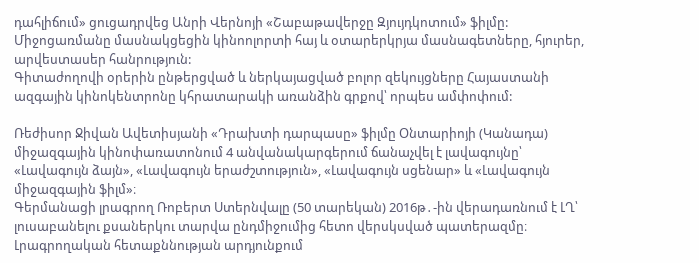դահլիճում» ցուցադրվեց Անրի Վերնոյի «Շաբաթավերջը Զյույդկոտում» ֆիլմը: Միջոցառմանը մասնակցեցին կինոոլորտի հայ և օտարերկրյա մասնագետները, հյուրեր, արվեստասեր հանրություն:
Գիտաժողովի օրերին ընթերցված և ներկայացված բոլոր զեկույցները Հայաստանի ազգային կինոկենտրոնը կհրատարակի առանձին գրքով՝ որպես ամփոփում:

Ռեժիսոր Ջիվան Ավետիսյանի «Դրախտի դարպասը» ֆիլմը Օնտարիոյի (Կանադա) միջազգային կինոփառատոնում 4 անվանակարգերում ճանաչվել է լավագույնը՝ «Լավագույն ձայն», «Լավագույն երաժշտություն», «Լավագույն սցենար» և «Լավագույն միջազգային ֆիլմ»։
Գերմանացի լրագրող Ռոբերտ Ստերնվալը (50 տարեկան) 2016թ․-ին վերադառնում է ԼՂ՝ լուսաբանելու քսաներկու տարվա ընդմիջումից հետո վերսկսված պատերազմը։ Լրագրողական հետաքննության արդյունքում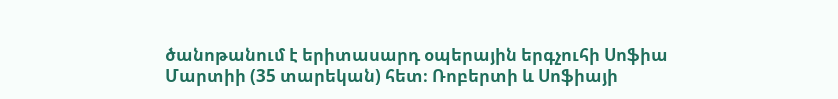ծանոթանում է երիտասարդ օպերային երգչուհի Սոֆիա Մարտիի (35 տարեկան) հետ։ Ռոբերտի և Սոֆիայի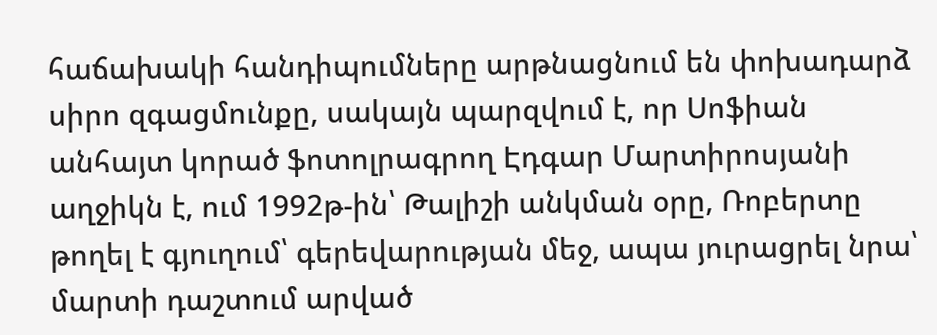հաճախակի հանդիպումները արթնացնում են փոխադարձ սիրո զգացմունքը, սակայն պարզվում է, որ Սոֆիան անհայտ կորած ֆոտոլրագրող Էդգար Մարտիրոսյանի աղջիկն է, ում 1992թ-ին՝ Թալիշի անկման օրը, Ռոբերտը թողել է գյուղում՝ գերեվարության մեջ, ապա յուրացրել նրա՝ մարտի դաշտում արված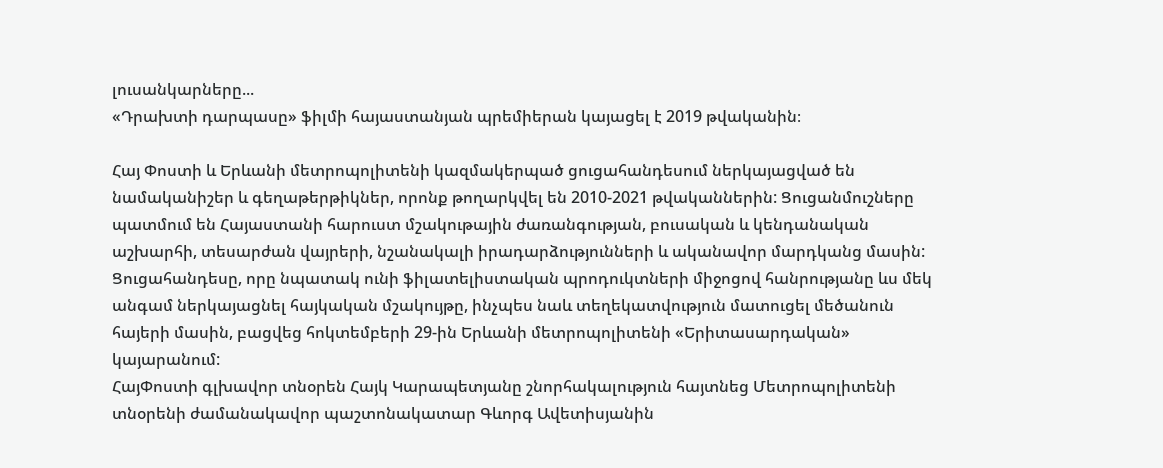լուսանկարները...
«Դրախտի դարպասը» ֆիլմի հայաստանյան պրեմիերան կայացել է 2019 թվականին։

Հայ Փոստի և Երևանի մետրոպոլիտենի կազմակերպած ցուցահանդեսում ներկայացված են նամականիշեր և գեղաթերթիկներ, որոնք թողարկվել են 2010-2021 թվականներին: Ցուցանմուշները պատմում են Հայաստանի հարուստ մշակութային ժառանգության, բուսական և կենդանական աշխարհի, տեսարժան վայրերի, նշանակալի իրադարձությունների և ականավոր մարդկանց մասին:
Ցուցահանդեսը, որը նպատակ ունի ֆիլատելիստական պրոդուկտների միջոցով հանրությանը ևս մեկ անգամ ներկայացնել հայկական մշակույթը, ինչպես նաև տեղեկատվություն մատուցել մեծանուն հայերի մասին, բացվեց հոկտեմբերի 29-ին Երևանի մետրոպոլիտենի «Երիտասարդական» կայարանում:
ՀայՓոստի գլխավոր տնօրեն Հայկ Կարապետյանը շնորհակալություն հայտնեց Մետրոպոլիտենի տնօրենի ժամանակավոր պաշտոնակատար Գևորգ Ավետիսյանին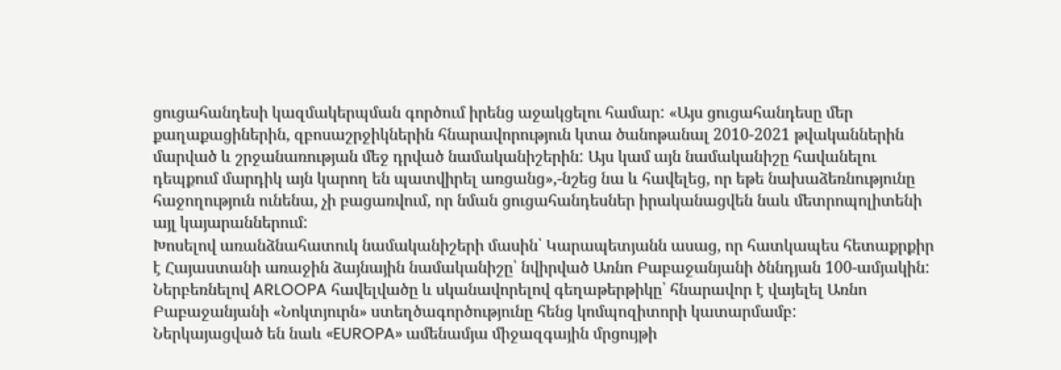ցուցահանդեսի կազմակերպման գործում իրենց աջակցելու համար: «Այս ցուցահանդեսը մեր քաղաքացիներին, զբոսաշրջիկներին հնարավորություն կտա ծանոթանալ 2010-2021 թվականներին մարված և շրջանառության մեջ դրված նամականիշերին: Այս կամ այն նամականիշը հավանելու դեպքում մարդիկ այն կարող են պատվիրել առցանց»,-նշեց նա և հավելեց, որ եթե նախաձեռնությունը հաջողություն ունենա, չի բացառվում, որ նման ցուցահանդեսներ իրականացվեն նաև մետրոպոլիտենի այլ կայարաններում:
Խոսելով առանձնահատուկ նամականիշերի մասին՝ Կարապետյանն ասաց, որ հատկապես հետաքրքիր է Հայաստանի առաջին ձայնային նամականիշը՝ նվիրված Առնո Բաբաջանյանի ծննդյան 100-ամյակին: Ներբեռնելով ARLOOPA հավելվածը և սկանավորելով գեղաթերթիկը՝ հնարավոր է վայելել Առնո Բաբաջանյանի «Նոկտյուրն» ստեղծագործությունը հենց կոմպոզիտորի կատարմամբ:
Ներկայացված են նաև «EUROPA» ամենամյա միջազգային մրցույթի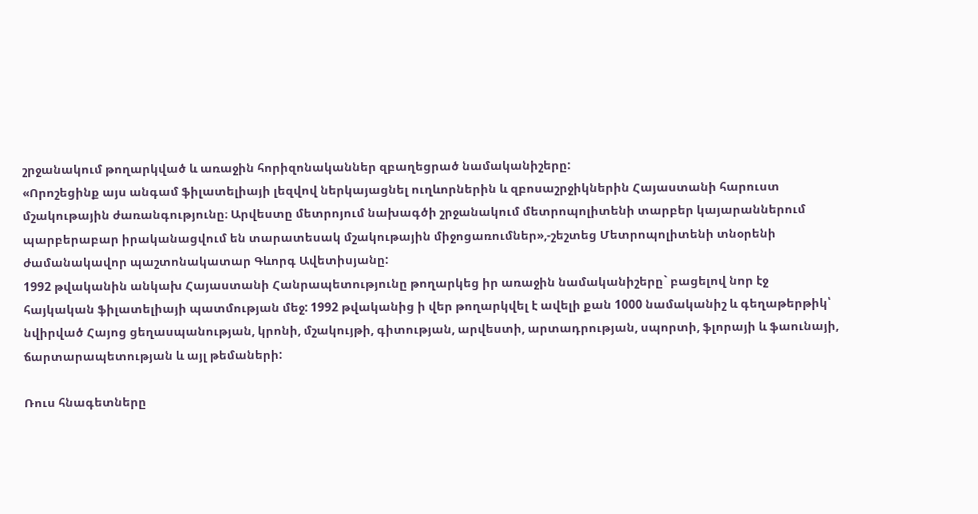շրջանակում թողարկված և առաջին հորիզոնականներ զբաղեցրած նամականիշերը:
«Որոշեցինք այս անգամ ֆիլատելիայի լեզվով ներկայացնել ուղևորներին և զբոսաշրջիկներին Հայաստանի հարուստ մշակութային ժառանգությունը։ Արվեստը մետրոյում նախագծի շրջանակում մետրոպոլիտենի տարբեր կայարաններում պարբերաբար իրականացվում են տարատեսակ մշակութային միջոցառումներ»,-շեշտեց Մետրոպոլիտենի տնօրենի ժամանակավոր պաշտոնակատար Գևորգ Ավետիսյանը:
1992 թվականին անկախ Հայաստանի Հանրապետությունը թողարկեց իր առաջին նամականիշերը` բացելով նոր էջ հայկական ֆիլատելիայի պատմության մեջ: 1992 թվականից ի վեր թողարկվել է ավելի քան 1000 նամականիշ և գեղաթերթիկ՝ նվիրված Հայոց ցեղասպանության, կրոնի, մշակույթի, գիտության, արվեստի, արտադրության, սպորտի, ֆլորայի և ֆաունայի, ճարտարապետության և այլ թեմաների:

Ռուս հնագետները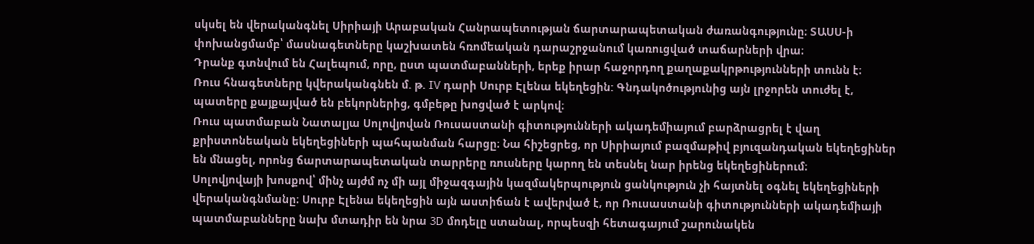սկսել են վերականգնել Սիրիայի Արաբական Հանրապետության ճարտարապետական ժառանգությունը։ ՏԱՍՍ-ի փոխանցմամբ՝ մասնագետները կաշխատեն հռոմեական դարաշրջանում կառուցված տաճարների վրա։
Դրանք գտնվում են Հալեպում, որը, ըստ պատմաբանների, երեք իրար հաջորդող քաղաքակրթությունների տունն է։
Ռուս հնագետները կվերականգնեն մ. թ. IV դարի Սուրբ Էլենա եկեղեցին: Գնդակոծությունից այն լրջորեն տուժել է, պատերը քայքայված են բեկորներից, գմբեթը խոցված է արկով։
Ռուս պատմաբան Նատալյա Սոլովյովան Ռուսաստանի գիտությունների ակադեմիայում բարձրացրել է վաղ քրիստոնեական եկեղեցիների պահպանման հարցը։ Նա հիշեցրեց, որ Սիրիայում բազմաթիվ բյուզանդական եկեղեցիներ են մնացել, որոնց ճարտարապետական տարրերը ռուսները կարող են տեսնել նար իրենց եկեղեցիներում։
Սոլովյովայի խոսքով՝ մինչ այժմ ոչ մի այլ միջազգային կազմակերպություն ցանկություն չի հայտնել օգնել եկեղեցիների վերականգնմանը։ Սուրբ Էլենա եկեղեցին այն աստիճան է ավերված է, որ Ռուսաստանի գիտությունների ակադեմիայի պատմաբանները նախ մտադիր են նրա 3D մոդելը ստանալ, որպեսզի հետագայում շարունակեն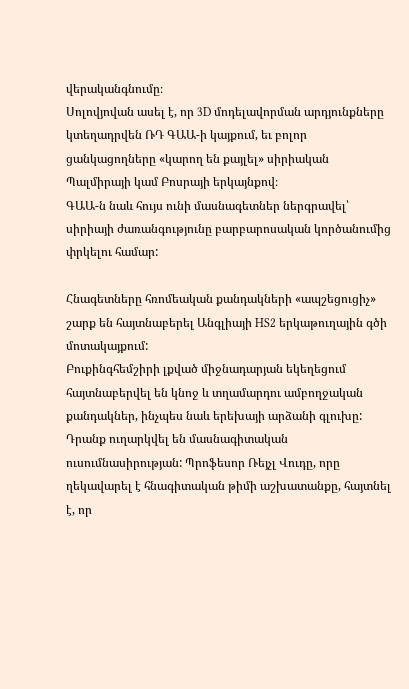վերականգնումը։
Սոլովյովան ասել է, որ 3D մոդելավորման արդյունքները կտեղադրվեն ՌԴ ԳԱԱ-ի կայքում, եւ բոլոր ցանկացողները «կարող են քայլել» սիրիական Պալմիրայի կամ Բոսրայի երկայնքով։
ԳԱԱ-ն նաև հույս ունի մասնագետներ ներգրավել՝ սիրիայի ժառանգությունը բարբարոսական կործանումից փրկելու համար:

Հնագետները հռոմեական քանդակների «ապշեցուցիչ» շարք են հայտնաբերել Անգլիայի HS2 երկաթուղային գծի մոտակայքում:
Բուքինգհեմշիրի լքված միջնադարյան եկեղեցում հայտնաբերվել են կնոջ և տղամարդու ամբողջական քանդակներ, ինչպես նաև երեխայի արձանի գլուխը:
Դրանք ուղարկվել են մասնագիտական ուսումնասիրության: Պրոֆեսոր Ռեյչլ Վուդը, որը ղեկավարել է հնագիտական թիմի աշխատանքը, հայտնել է, որ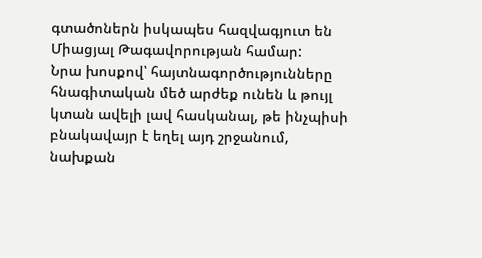գտածոներն իսկապես հազվագյուտ են Միացյալ Թագավորության համար:
Նրա խոսքով՝ հայտնագործությունները հնագիտական մեծ արժեք ունեն և թույլ կտան ավելի լավ հասկանալ, թե ինչպիսի բնակավայր է եղել այդ շրջանում, նախքան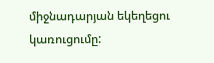միջնադարյան եկեղեցու կառուցումը: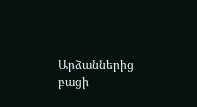Արձաններից բացի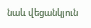նաև վեցանկյուն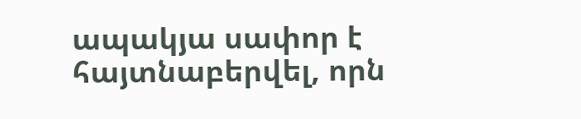ապակյա սափոր է հայտնաբերվել, որն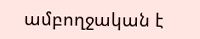ամբողջական է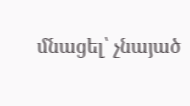մնացել՝ չնայած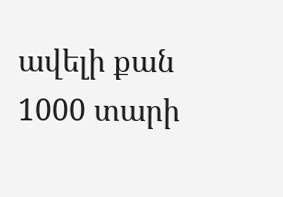ավելի քան 1000 տարի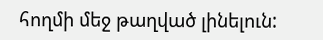հողմի մեջ թաղված լինելուն: